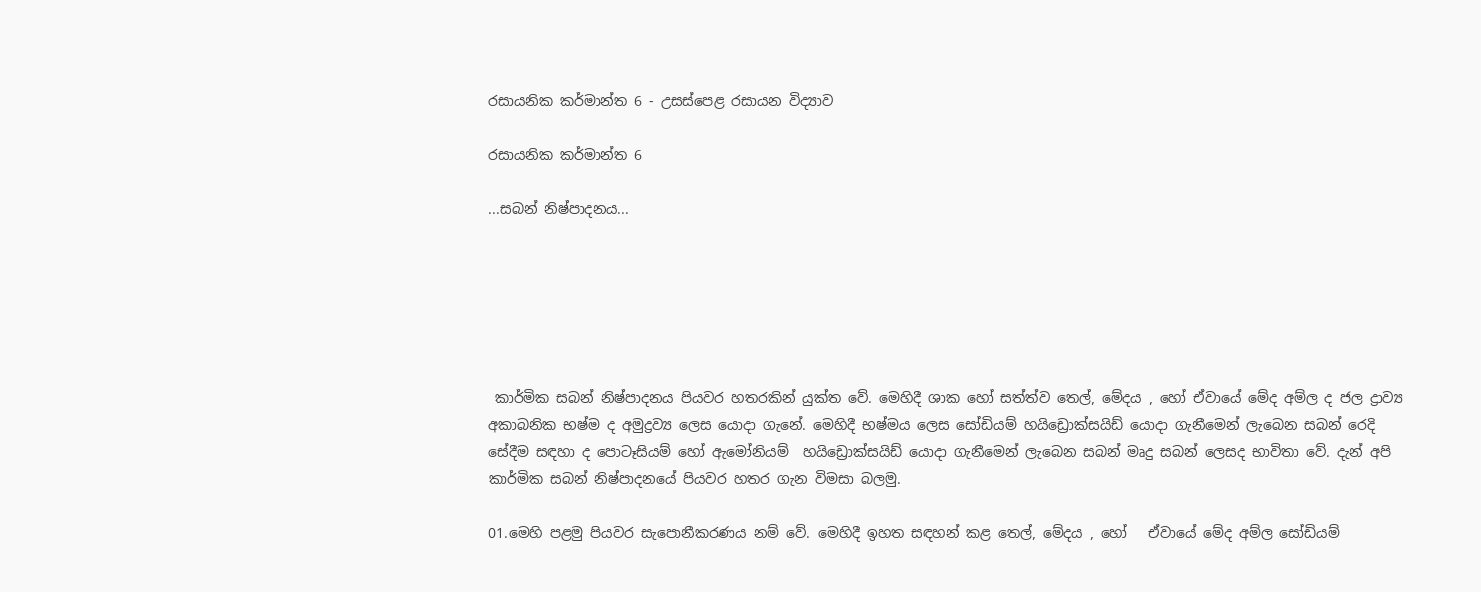රසායනික කර්මාන්ත 6 - උසස්පෙළ රසායන විද්‍යාව

රසායනික කර්මාන්ත 6

...සබන් නිෂ්පාදනය...






 කාර්මික සබන් නිෂ්පාදනය පියවර හතරකින් යුක්ත වේ. මෙහිදී ශාක හෝ සත්ත්ව තෙල්, මේදය , හෝ ඒවායේ මේද අම්ල ද ජල ද්‍රාව්‍ය අකාබනික භෂ්ම ද අමුද්‍රව්‍ය ලෙස යොදා ගැනේ. මෙහිදී භෂ්මය ලෙස සෝඩියම් හයිඩ්‍රොක්සයිඩ් යොදා ගැනීමෙන් ලැබෙන සබන් රෙදි සේදීම සඳහා ද පොටෑසියම් හෝ ඇමෝනියම්  හයිඩ්‍රොක්සයිඩ් යොදා ගැනීමෙන් ලැබෙන සබන් මෘදු සබන් ලෙසද භාවිතා වේ. දැන් අපි කාර්මික සබන් නිෂ්පාදනයේ පියවර හතර ගැන විමසා බලමු.

01.මෙහි පළමු පියවර සැපොනීකරණය නම් වේ. මෙහිදී ඉහත සඳහන් කළ තෙල්, මේදය , හෝ   ඒවායේ මේද අම්ල සෝඩියම්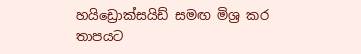හයිඩ්‍රොක්සයිඩ් සමඟ මිශ්‍ර කර තාපයට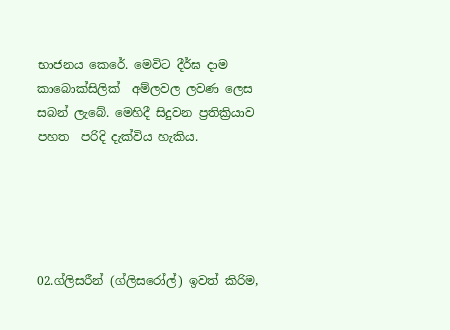භාජනය කෙරේ. මෙවිට දීර්ඝ දාම කාබොක්සිලික්  අම්ලවල ලවණ ලෙස සබන් ලැබේ. මෙහිදී සිදුවන ප්‍රතික්‍රියාව පහත  පරිදි දැක්විය හැකිය.





02.ග්ලිසරීන් (ග්ලිසරෝල්) ඉවත් කිරිම,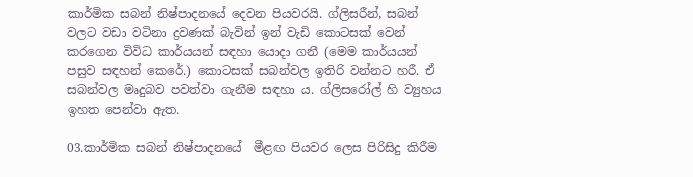කාර්මික සබන් නිෂ්පාදනයේ දෙවන පියවරයි. ග්ලිසරීන්, සබන් වලට වඩා වටිනා ද්‍රවණක් බැවින් ඉන් වැඩි කොටසක් වෙන් කරගෙන විවිධ කාර්යයන් සඳහා යොදා ගනී (මෙම කාර්යයන් පසුව සඳහන් කෙරේ.) කොටසක් සබන්වල ඉතිරි වන්නට හරී. ඒ සබන්වල මෘදුබව පවත්වා ගැනීම සඳහා ය. ග්ලිසරෝල් හි ව්‍යුහය ඉහත පෙන්වා ඇත.

03.කාර්මික සබන් නිෂ්පාදනයේ  මීළඟ පියවර ලෙස පිරිසිදු කිරීම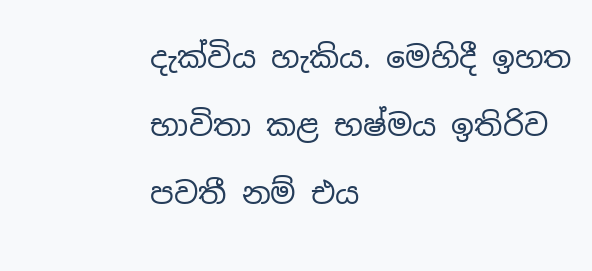දැක්විය හැකිය. මෙහිදී ඉහත භාවිතා කළ භෂ්මය ඉතිරිව පවතී නම් එය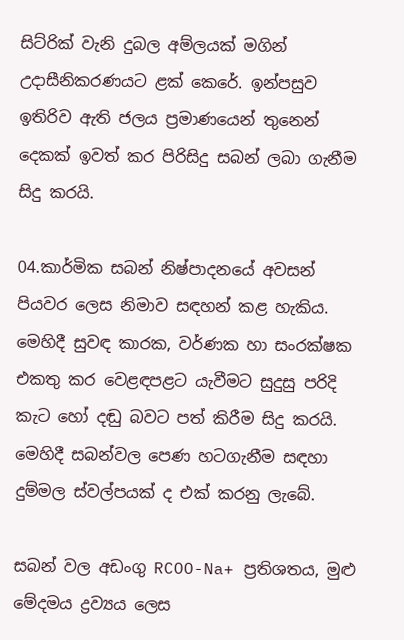සිට්රික් වැනි දුබල අම්ලයක් මගින් උදාසීනිකරණයට ළක් කෙරේ. ඉන්පසුව ඉතිරිව ඇති ජලය ප්‍රමාණයෙන් තුනෙන් දෙකක් ඉවත් කර පිරිසිදු සබන් ලබා ගැනීම සිදු කරයි.

04.කාර්මික සබන් නිෂ්පාදන‍යේ අවසන් පියවර ලෙස නිමාව සඳහන් කළ හැකිය. මෙහිදී සුවඳ කාරක, වර්ණක හා සංරක්ෂක එකතු කර වෙළඳපළට යැවීමට සුදුසු පරිදි කැට හෝ දඬු බවට පත් කිරීම සිදු කරයි. මෙහිදී සබන්වල පෙණ හටගැනීම සඳහා දුම්මල ස්වල්පයක් ද එක් කරනු ලැබේ.

සබන් වල අඩංගු RCOO-Na+ ප්‍රතිශතය, මුළු මේදමය ද්‍රව්‍යය ලෙස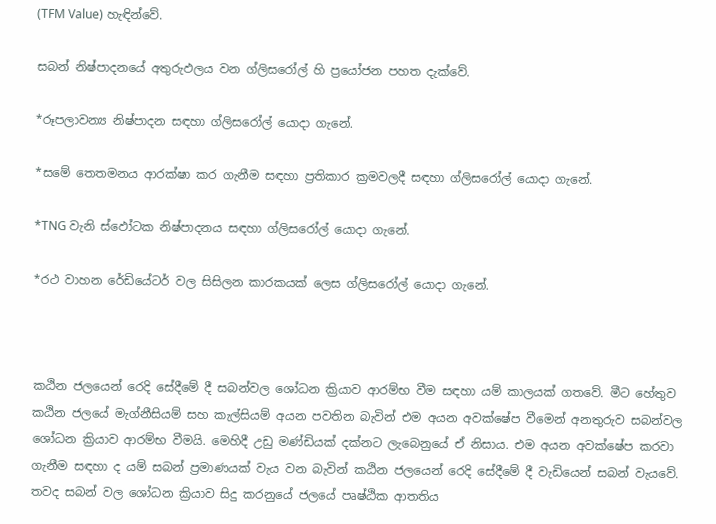(TFM Value) හැඳින්වේ.

සබන් නිෂ්පාදනයේ අතුරුඵලය වන ග්ලිසරෝල් හි ප්‍රයෝජන පහත දැක්වේ.

*රූපලාවන්‍ය නිෂ්පාදන සඳහා ග්ලිසරෝල් යොදා ගැනේ.

*සමේ තෙතමනය ආරක්ෂා කර ගැනීම සඳහා ප්‍රතිකාර ක්‍රමවලදී සඳහා ග්ලිසරෝල් යොදා ගැනේ.

*TNG වැනි ස්ඵෝටක නිෂ්පාදනය සඳහා ග්ලිසරෝල් යොදා ගැනේ.

*රථ වාහන රේඩියේටර් වල සිසිලන කාරකයක් ලෙස ග්ලිසරෝල් යොදා ගැනේ.



කඨින ජලයෙන් රෙදි සේදීමේ දී සබන්වල ශෝධන ක්‍රියාව ආරම්භ වීම සඳහා යම් කාලයක් ගතවේ. මීට හේතුව කඨින ජලයේ මැග්නීසියම් සහ කැල්සියම් අයන පවතින බැවින් එම අයන අවක්ෂේප වීමෙන් අනතුරුව සබන්වල ශෝධන ක්‍රියාව ආරම්භ වීමයි. මෙහිදී උඩු මණ්ඩියක් දක්නට ලැබෙනුයේ ඒ නිසාය. එම අයන අවක්ෂේප කරවා ගැනීම සඳහා ද යම් සබන් ප්‍රමාණයක් වැය වන බැවින් කඨින ජලයෙන් රෙදි සේදීමේ දී වැඩියෙන් සබන් වැයවේ. තවද සබන් වල ශෝධන ක්‍රියාව සිදු කරනුයේ ජලයේ පෘෂ්ඨික ආතතිය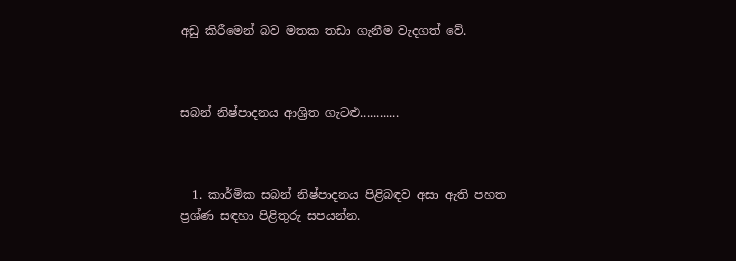අඩු කිරීමෙන් බව මතක තඩා ගැනීම වැදගත් වේ.



සබන් නිෂ්පාදනය ආශ්‍රිත ගැටළු............



  1. කාර්මික සබන් නිෂ්පාදනය පිළිබඳව අසා ඇති පහත ප්‍රශ්ණ සඳහා පිළිතුරු සපයන්න.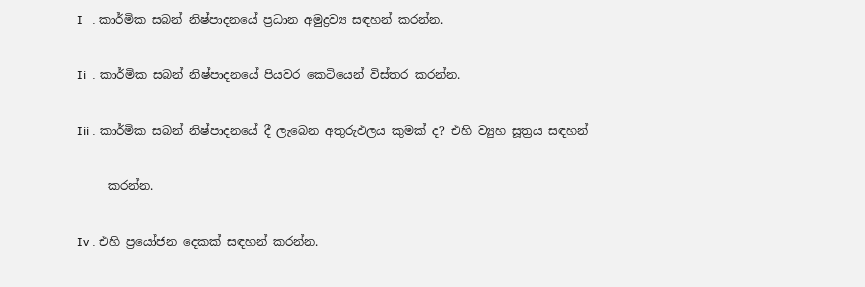I   . කාර්මික සබන් නිෂ්පාදනයේ ප්‍රධාන අමුද්‍රව්‍ය සඳහන් කරන්න.

Ii  . කාර්මික සබන් නිෂ්පාදනයේ පියවර කෙටියෙන් විස්තර කරන්න.

Iii . කාර්මික සබන් නිෂ්පාදනයේ දී ලැබෙන අතුරුඵලය කුමක් ද? එහි ව්‍යුහ සූත්‍රය සඳහන්

     කරන්න.

Iv . එහි ප්‍රයෝජන දෙකක් සඳහන් කරන්න.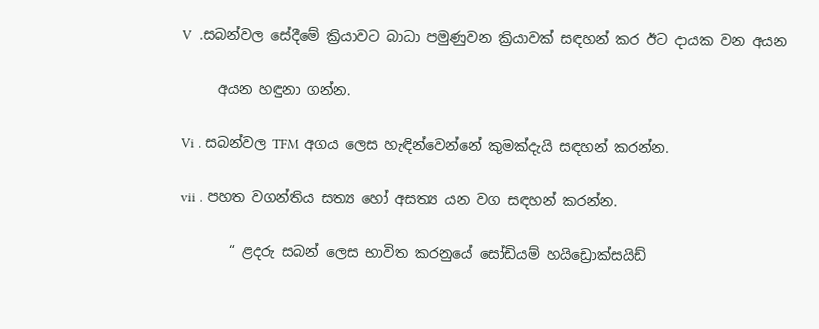V  .සබන්වල සේදීමේ ක්‍රියාවට බාධා පමුණුවන ක්‍රියාවක් සඳහන් කර ඊට දායක වන අයන

     අයන හඳුනා ගන්න.

Vi . සබන්වල TFM අගය ලෙස හැඳින්වෙන්නේ කුමක්දැයි සඳහන් කරන්න.

vii . පහත වගන්තිය සත්‍ය හෝ අසත්‍ය යන වග සඳහන් කරන්න.

       “ ළදරු සබන් ලෙස භාවිත කරනුයේ සෝඩියම් හයිඩ්‍රොක්සයිඩ්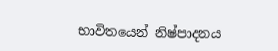භාවිතයෙන් නිෂ්පාදනය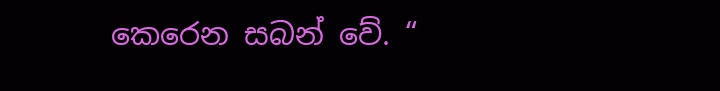කෙරෙන සබන් වේ. “